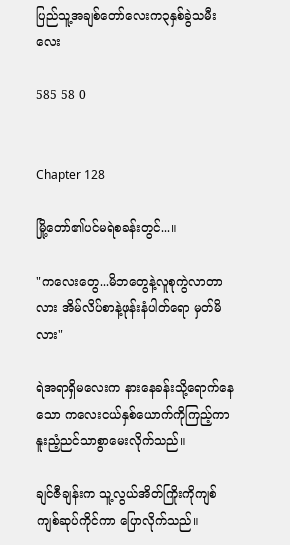ပြည်သူ့အချစ်တော်လေးက၃နှစ်ခွဲသမီးလေး

585 58 0


Chapter 128

မြို့တော်၏ပင်မရဲစခန်းတွင်...။

"ကလေးတွေ...မိဘတွေနဲ့လူစုကွဲလာတာလား အိမ်လိပ်စာနဲ့ဖုန်းနံပါတ်ရော မှတ်မိလား"

ရဲအရာရှိမလေးက နားနေခန်းသို့ရောက်နေသော ကလေးငယ်နှစ်ယောက်ကိုကြည့်ကာ နူးညံ့ညင်သာစွာမေးလိုက်သည်။

ချင်ဇီချန်းက သူ့လွယ်အိတ်ကြိုးကိုကျစ်ကျစ်ဆုပ်ကိုင်ကာ ပြောလိုက်သည်။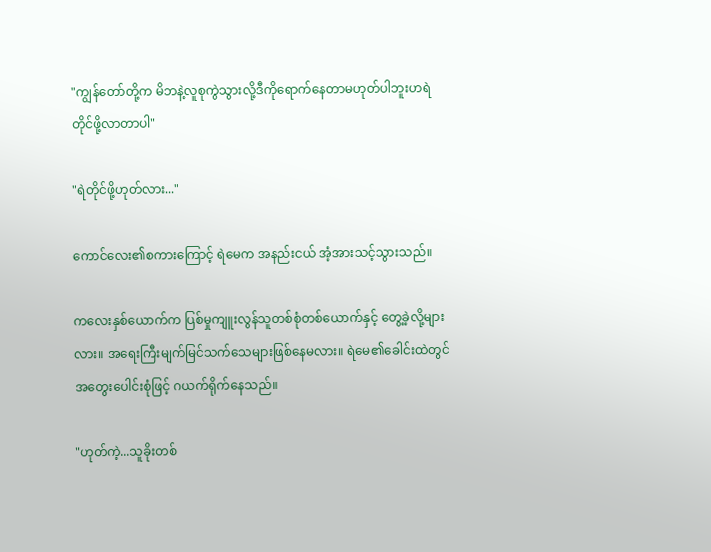"ကျွန်တော်တို့က မိဘနဲ့လူစုကွဲသွားလို့ဒီကိုရောက်နေတာမဟုတ်ပါဘူးဟရဲတိုင်ဖို့လာတာပါ"

"ရဲတိုင်ဖို့ဟုတ်လား..."

ကောင်လေး၏စကားကြောင့် ရဲမေက အနည်းငယ် အံ့အားသင့်သွားသည်။

ကလေးနှစ်ယောက်က ပြစ်မှုကျူးလွန်သူတစ်စုံတစ်ယောက်နှင့် တွေ့ခဲ့လို့များလား။ အရေးကြီးမျက်မြင်သက်သေများဖြစ်နေမလား။ ရဲမေ၏ခေါင်းထဲတွင် အတွေးပေါင်းစုံဖြင့် ဂယက်ရိုက်နေသည်။

"ဟုတ်ကဲ့...သူခိုးတစ်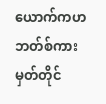ယောက်ကဟဘတ်စ်ကားမှတ်တိုင်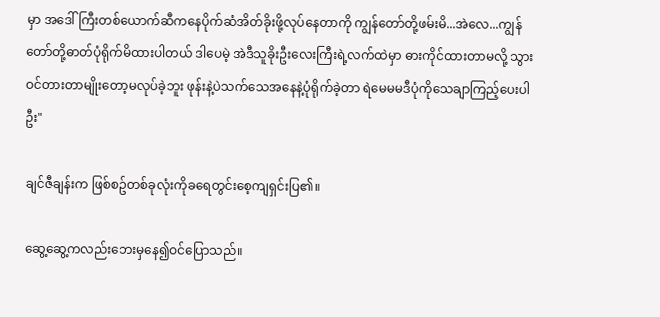မှာ အဒေါ်ကြီးတစ်ယောက်ဆီကနေပိုက်ဆံအိတ်ခိုးဖို့လုပ်နေတာကို ကျွန်တော်တို့ဖမ်းမိ...အဲလေ...ကျွန်တော်တို့ဓာတ်ပုံရိုက်မိထားပါတယ် ဒါပေမဲ့ အဲဒီသူခိုးဦးလေးကြီးရဲ့လက်ထဲမှာ ဓားကိုင်ထားတာမလို့ သွားဝင်တားတာမျိုးတော့မလုပ်ခဲ့ဘူး ဖုန်းနဲ့ပဲသက်သေအနေနဲ့ပုံရိုက်ခဲ့တာ ရဲမေမမဒီပုံကိုသေချာကြည့်ပေးပါဦး"

ချင်ဇီချန်းက ဖြစ်စဥ်တစ်ခုလုံးကိုခရေတွင်းစေ့ကျရှင်းပြ၏။

ဆွေ့ဆွေ့ကလည်းဘေးမှနေ၍ဝင်ပြောသည်။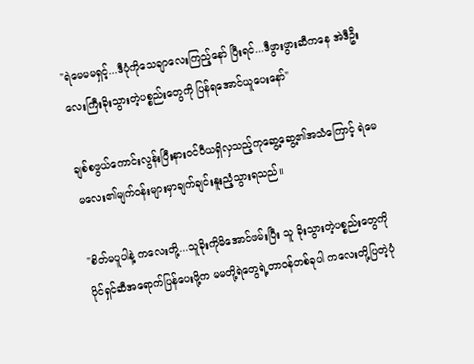"ရဲမေမမရှင့်...ဒီပုံကိုသေချာလေးကြည့်နော် ပြီးရင်...ဒီဖွားဖွားဆီကနေ အဲဒီဦးလေးကြီးခိုးသွားတဲ့ပစ္စည်းတွေကို ပြန်ရအောင်ယူပေးနော်"

ချစ်စဖွယ်ကောင်းလွန်းပြီးနားဝင်ပီယရှိလှသည့်ကုဆွေ့ဆွေ့၏အသံကြောင့် ရဲမေမလေး၏မျက်ဝန်းများမှာချက်ချင်းနူးညံ့သွားရသည်။

"စိတ်မပူပါနဲ့ ကလေးတို့...သူခိုးကိုမိအောင်ဖမ်းပြီး သူ ခိုးသွားတဲ့ပစ္စည်းတွေကိုပိုင်ရှင်ဆီအရောက်ပြန်ပေးဖို့က မမတို့ရဲတွေရဲ့တာဝန်တစ်ခုပါ ကလေးတို့ပြတဲ့ပုံ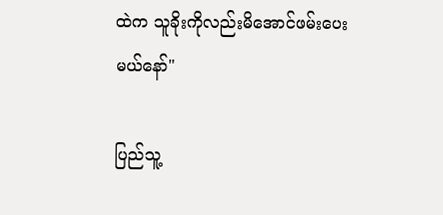ထဲက သူခိုးကိုလည်းမိအောင်ဖမ်းပေးမယ်နော်"

ပြည်သူ့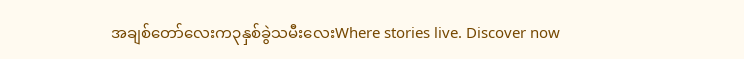အချစ်တော်လေးက၃နှစ်ခွဲသမီးလေးWhere stories live. Discover now